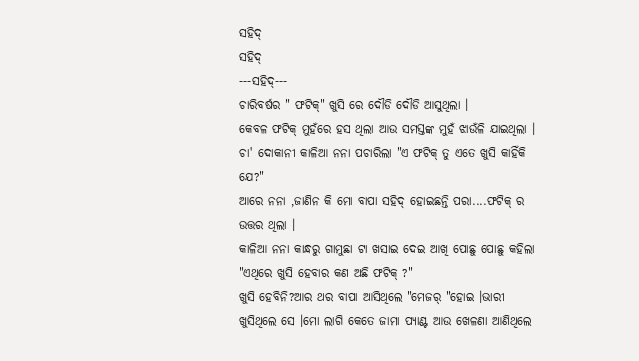ସହିଦ୍
ସହିଦ୍
---ସହିଦ୍---
ଚାରିବର୍ଷର " ଫଟିକ୍" ଖୁସି ରେ ଦୌଡି ଦୌଡି ଆସୁଥିଲା ।
କେବଳ ଫଟିକ୍ ମୁହଁରେ ହସ ଥିଲା ଆଉ ସମସ୍ତଙ୍କ ମୁହଁ ଝାଉଁଳି ଯାଇଥିଲା ।
ଚା' ଦୋକାନୀ କାଳିଆ ନନା ପଚାରିଲା "ଏ ଫଟିକ୍ ତୁ ଏତେ ଖୁସି କାହିଁକି ଯେ?"
ଆରେ ନନା ,ଜାଣିନ କି ମୋ ବାପା ସହିଦ୍ ହୋଇଛନ୍ତି ପରା....ଫଟିକ୍ ର ଉତ୍ତର ଥିଲା ।
କାଳିଆ ନନା କାନ୍ଧରୁ ଗାମୁଛା ଟା ଖସାଇ ଦେଇ ଆଖି ପୋଛୁ ପୋଛୁ କହିଲା "ଏଥିରେ ଖୁସି ହେବାର କଣ ଅଛି ଫଟିକ୍ ?"
ଖୁସି ହେବିନି?ଆର ଥର ବାପା ଆସିଥିଲେ "ମେଜର୍ "ହୋଇ ।ଭାରୀ ଖୁସିଥିଲେ ସେ ।ମୋ ଲାଗି କେତେ ଜାମା ପ୍ୟାଣ୍ଟ ଆଉ ଖେଳଣା ଆଣିଥିଲେ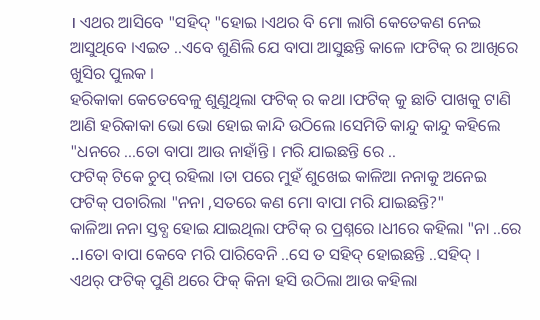। ଏଥର ଆସିବେ "ସହିଦ୍ "ହୋଇ ।ଏଥର ବି ମୋ ଲାଗି କେତେକଣ ନେଇ ଆସୁଥିବେ ।ଏଇତ ..ଏବେ ଶୁଣିଲି ଯେ ବାପା ଆସୁଛନ୍ତି କାଳେ ।ଫଟିକ୍ ର ଆଖିରେ ଖୁସିର ପୁଲକ ।
ହରିକାକା କେତେବେଳୁ ଶୁଣୁଥିଲା ଫଟିକ୍ ର କଥା ।ଫଟିକ୍ କୁ ଛାତି ପାଖକୁ ଟାଣି ଆଣି ହରିକାକା ଭୋ ଭୋ ହୋଇ କାନ୍ଦି ଉଠିଲେ ।ସେମିତି କାନ୍ଦୁ କାନ୍ଦୁ କହିଲେ "ଧନରେ ...ତୋ ବାପା ଆଉ ନାହାଁନ୍ତି । ମରି ଯାଇଛନ୍ତି ରେ ..
ଫଟିକ୍ ଟିକେ ଚୁପ୍ ରହିଲା ।ତା ପରେ ମୁହଁ ଶୁଖେଇ କାଳିଆ ନନାକୁ ଅନେଇ ଫଟିକ୍ ପଚାରିଲା "ନନା ,ସତରେ କଣ ମୋ ବାପା ମରି ଯାଇଛନ୍ତି?"
କାଳିଆ ନନା ସ୍ତବ୍ଧ ହୋଇ ଯାଇଥିଲା ଫଟିକ୍ ର ପ୍ରଶ୍ନରେ ।ଧୀରେ କହିଲା "ନା ..ରେ ..।ତୋ ବାପା କେବେ ମରି ପାରିବେନି ..ସେ ତ ସହିଦ୍ ହୋଇଛନ୍ତି ..ସହିଦ୍ ।
ଏଥର୍ ଫଟିକ୍ ପୁଣି ଥରେ ଫିକ୍ କିନା ହସି ଉଠିଲା ଆଉ କହିଲା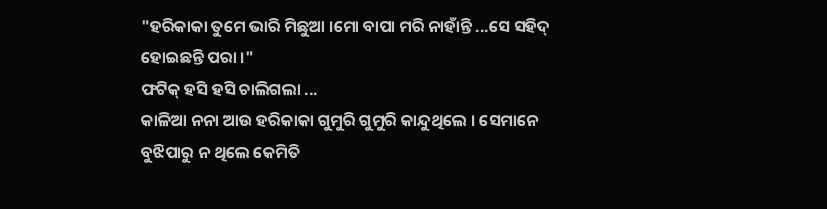"ହରିକାକା ତୁମେ ଭାରି ମିଛୁଆ ।ମୋ ବାପା ମରି ନାହାଁନ୍ତି ...ସେ ସହିଦ୍ ହୋଇଛନ୍ତି ପରା ।"
ଫଟିକ୍ ହସି ହସି ଚାଲିଗଲା ...
କାଳିଆ ନନା ଆଉ ହରିକାକା ଗୁମୁରି ଗୁମୁରି କାନ୍ଦୁଥିଲେ । ସେମାନେ ବୁଝିପାରୁ ନ ଥିଲେ କେମିତି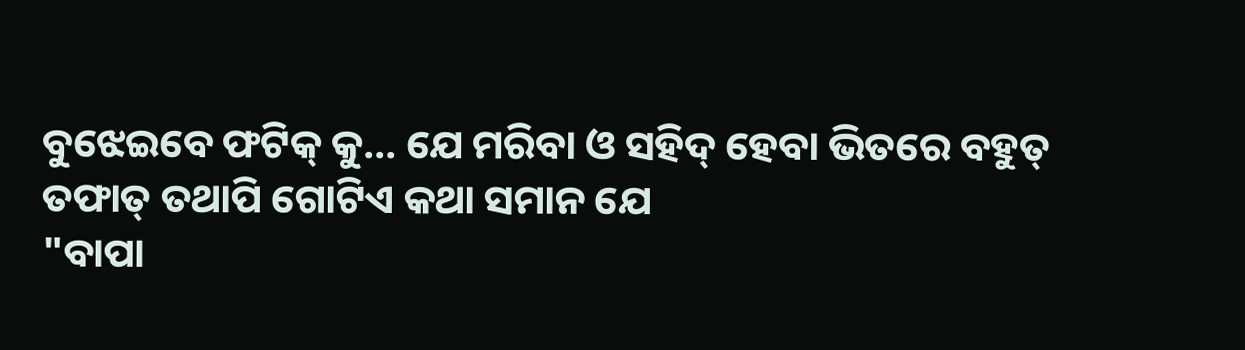ବୁଝେଇବେ ଫଟିକ୍ କୁ... ଯେ ମରିବା ଓ ସହିଦ୍ ହେବା ଭିତରେ ବହୁତ୍ ତଫାତ୍ ତଥାପି ଗୋଟିଏ କଥା ସମାନ ଯେ
"ବାପା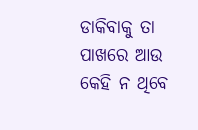ଡାକିବାକୁ ତା ପାଖରେ ଆଉ କେହି ନ ଥିବେ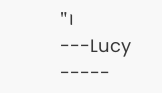"।
---Lucy -----